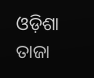ଓଡ଼ିଶା ତାଜା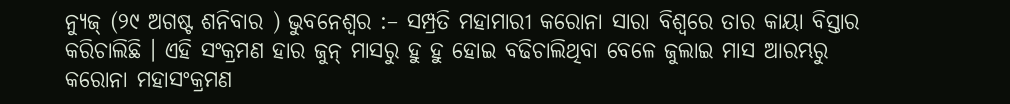ନ୍ୟୁଜ୍ (୨୯ ଅଗଷ୍ଟ ଶନିବାର ) ଭୁବନେଶ୍ୱର :– ସମ୍ପ୍ରତି ମହାମାରୀ କରୋନା ସାରା ବିଶ୍ୱରେ ତାର କାୟା ବିସ୍ତାର କରିଚାଲିଛି । ଏହି ସଂକ୍ରମଣ ହାର ଜୁନ୍ ମାସରୁ ହୁ ହୁ ହୋଇ ବଢିଚାଲିଥିବା ବେଳେ ଜୁଲାଇ ମାସ ଆରମ୍ଭରୁ କରୋନା ମହାସଂକ୍ରମଣ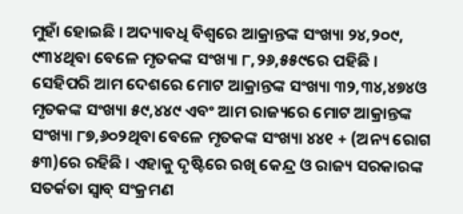ମୁହାଁ ହୋଇଛି । ଅଦ୍ୟାବଧି ବିଶ୍ୱରେ ଆକ୍ରାନ୍ତଙ୍କ ସଂଖ୍ୟା ୨୪,୨୦୯, ୯୩୪ଥିବା ବେଳେ ମୃତକଙ୍କ ସଂଖ୍ୟା ୮,୨୬,୫୫୯ରେ ପହିଛି । ସେହିପରି ଆମ ଦେଶରେ ମୋଟ ଆକ୍ରାନ୍ତଙ୍କ ସଂଖ୍ୟା ୩୨,୩୪,୪୭୪ଓ ମୃତକଙ୍କ ସଂଖ୍ୟା ୫୯,୪୪୯ ଏବଂ ଆମ ରାଜ୍ୟରେ ମୋଟ ଆକ୍ରାନ୍ତଙ୍କ ସଂଖ୍ୟା ୮୭,୬୦୨ଥିବା ବେଳେ ମୃତକଙ୍କ ସଂଖ୍ୟା ୪୪୧ + (ଅନ୍ୟ ରୋଗ ୫୩)ରେ ରହିଛି । ଏହାକୁ ଦୃଷ୍ଟିରେ ରଖି କେନ୍ଦ୍ର ଓ ରାଜ୍ୟ ସରକାରଙ୍କ ସତର୍କତା ସ୍ବାବ୍ ସଂକ୍ରମଣ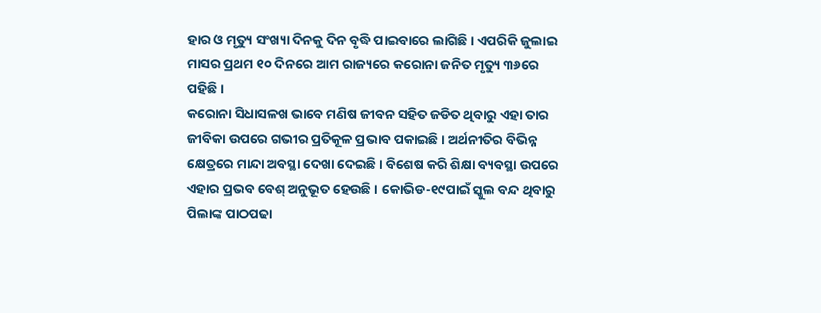ହାର ଓ ମୃତ୍ୟୁ ସଂଖ୍ୟା ଦିନକୁ ଦିନ ବୃଦ୍ଧି ପାଇବାରେ ଲାଗିଛି । ଏପରିକି ଜୁଲାଇ ମାସର ପ୍ରଥମ ୧୦ ଦିନରେ ଆମ ରାଜ୍ୟରେ କରୋନା ଜନିତ ମୃତ୍ୟୁ ୩୬ରେ ପହିଛି ।
କରୋନା ସିଧାସଳଖ ଭାବେ ମଣିଷ ଜୀବନ ସହିତ ଜଡିତ ଥିବାରୁ ଏହା ତାର ଜୀବିକା ଉପରେ ଗଭୀର ପ୍ରତିକୂଳ ପ୍ରଭାବ ପକାଇଛି । ଅର୍ଥନୀତିର ବିଭିନ୍ନ କ୍ଷେତ୍ରରେ ମାନ୍ଦା ଅବସ୍ଥା ଦେଖା ଦେଇଛି । ବିଶେଷ କରି ଶିକ୍ଷା ବ୍ୟବସ୍ଥା ଉପରେ ଏହାର ପ୍ରଭବ ବେଶ୍ ଅନୁଭୂତ ହେଉଛି । କୋଭିଡ-୧୯ପାଇଁ ସ୍କୁଲ ବନ୍ଦ ଥିବାରୁ ପିଲାଙ୍କ ପାଠପଢା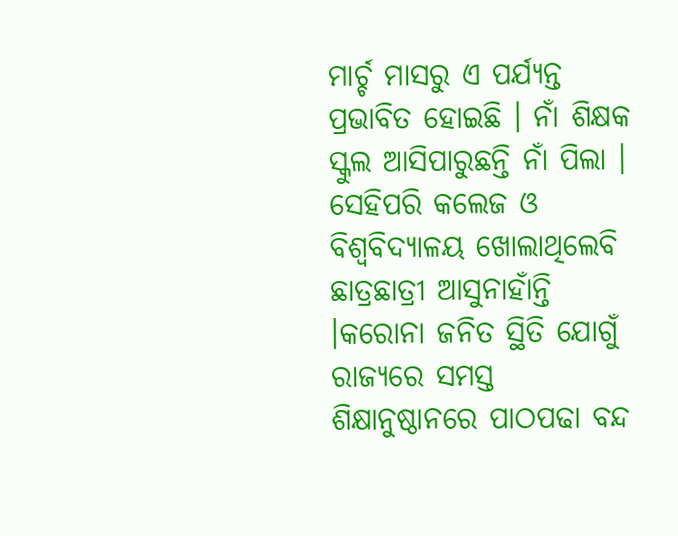ମାର୍ଚ୍ଚ ମାସରୁ ଏ ପର୍ଯ୍ୟନ୍ତ ପ୍ରଭାବିତ ହୋଇଛି । ନାଁ ଶିକ୍ଷକ ସ୍କୁଲ ଆସିପାରୁଛନ୍ତି ନାଁ ପିଲା । ସେହିପରି କଲେଜ ଓ ବିଶ୍ୱବିଦ୍ୟାଳୟ ଖୋଲାଥିଲେବି ଛାତ୍ରଛାତ୍ରୀ ଆସୁନାହାଁନ୍ତି ।କରୋନା ଜନିତ ସ୍ଥିତି ଯୋଗୁଁ ରାଜ୍ୟରେ ସମସ୍ତ ଶିକ୍ଷାନୁଷ୍ଠାନରେ ପାଠପଢା ବନ୍ଦ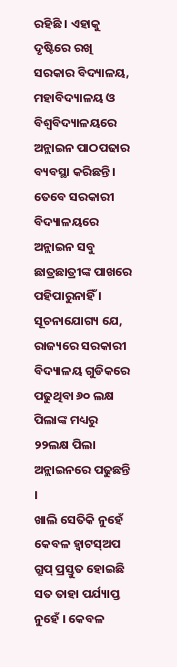ରହିଛି । ଏହାକୁ ଦୃଷ୍ଟିରେ ରଖି ସରକାର ବିଦ୍ୟାଳୟ, ମହାବିଦ୍ୟାଳୟ ଓ ବିଶ୍ୱବିଦ୍ୟାଳୟରେ ଅନ୍ଲାଇନ ପାଠପଢାର ବ୍ୟବସ୍ଥା କରିଛନ୍ତି । ତେବେ ସରକାରୀ ବିଦ୍ୟାଳୟରେ ଅନ୍ଲାଇନ ସବୁ ଛାତ୍ରଛାତ୍ରୀଙ୍କ ପାଖରେ ପହିପାରୁନାହିଁ । ସୂଚନାଯୋଗ୍ୟ ଯେ, ରାଜ୍ୟରେ ସରକାରୀ ବିଦ୍ୟାଳୟ ଗୁଡିକରେ ପଢୁଥିବା ୬୦ ଲକ୍ଷ ପିଲାଙ୍କ ମଧ୍ୟରୁ ୨୨ଲକ୍ଷ ପିଲା ଅନ୍ଲାଇନରେ ପଢୁଛନ୍ତି ।
ଖାଲି ସେତିକି ନୁହେଁ କେବଳ ହ୍ୱାଟସ୍ଅପ ଗ୍ରୁପ୍ ପ୍ରସ୍ତୁତ ହୋଇଛି ସତ ତାହା ପର୍ଯ୍ୟାପ୍ତ ନୁହେଁ । କେବଳ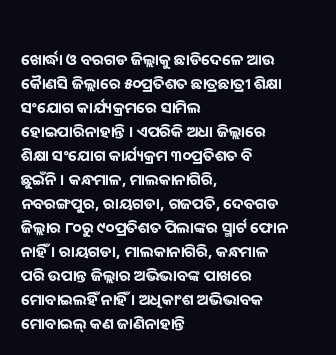ଖୋର୍ଦ୍ଧା ଓ ବରଗଡ ଜିଲ୍ଲାକୁ ଛାଡିଦେଳେ ଆଉ କୈାଣସି ଜିଲ୍ଲାରେ ୫୦ପ୍ରତିଶତ ଛାତ୍ରଛାତ୍ରୀ ଶିକ୍ଷା ସଂଯୋଗ କାର୍ଯ୍ୟକ୍ରମରେ ସାମିଲ ହୋଇପାରିନାହାନ୍ତି । ଏପରିକି ଅଧା ଜିଲ୍ଲାରେ ଶିକ୍ଷା ସଂଯୋଗ କାର୍ଯ୍ୟକ୍ରମ ୩୦ପ୍ରତିଶତ ବି ଛୁଇଁନି । କନ୍ଧମାଳ, ମାଲକାନାଗିରି, ନବରଙ୍ଗପୁର, ରାୟଗଡା, ଗଜପତି, ଦେବଗଡ ଜିଲ୍ଲାର ୮୦ରୁ ୯୦ପ୍ରତିଶତ ପିଲାଙ୍କର ସ୍ମାର୍ଟ ଫୋନ ନାହିଁ । ରାୟଗଡା, ମାଲକାନାଗିରି, କନ୍ଧମାଳ ପରି ଉପାନ୍ତ ଜିଲ୍ଲାର ଅଭିଭାବଙ୍କ ପାଖରେ ମୋବାଇଲହିଁ ନାହିଁ । ଅଧିକାଂଶ ଅଭିଭାବକ ମୋବାଇଲ୍ କଣ ଜାଣିନାହାନ୍ତି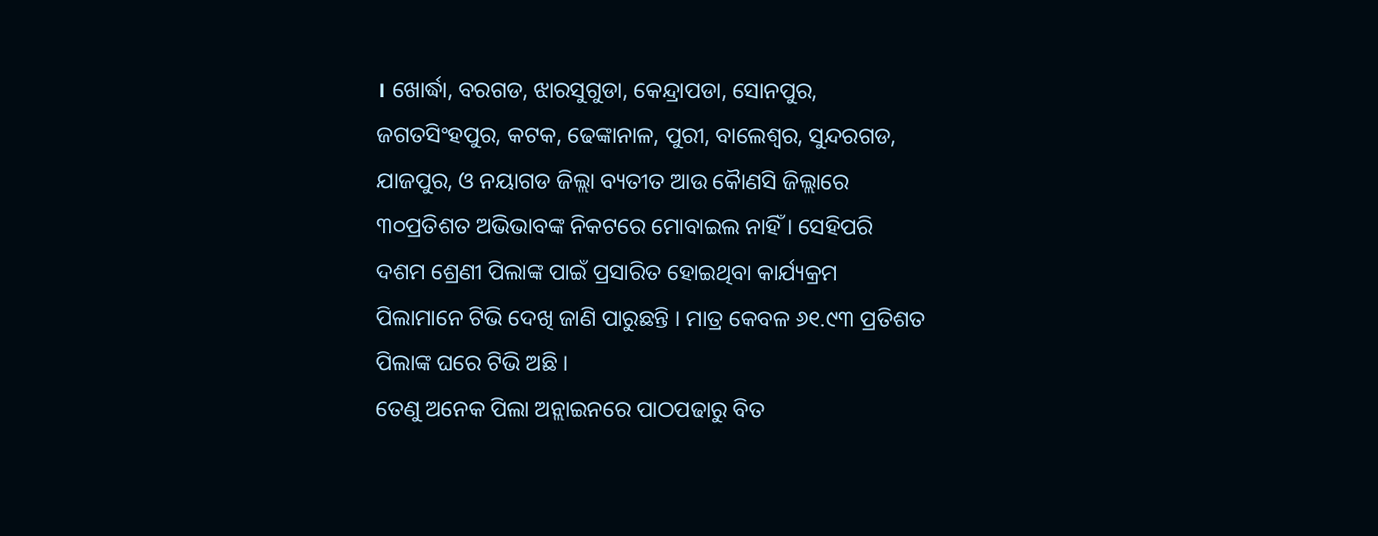। ଖୋର୍ଦ୍ଧା, ବରଗଡ, ଝାରସୁଗୁଡା, କେନ୍ଦ୍ରାପଡା, ସୋନପୁର, ଜଗତସିଂହପୁର, କଟକ, ଢେଙ୍କାନାଳ, ପୁରୀ, ବାଲେଶ୍ୱର, ସୁନ୍ଦରଗଡ, ଯାଜପୁର, ଓ ନୟାଗଡ ଜିଲ୍ଲା ବ୍ୟତୀତ ଆଉ କୈାଣସି ଜିଲ୍ଲାରେ ୩୦ପ୍ରତିଶତ ଅଭିଭାବଙ୍କ ନିକଟରେ ମୋବାଇଲ ନାହିଁ । ସେହିପରି ଦଶମ ଶ୍ରେଣୀ ପିଲାଙ୍କ ପାଇଁ ପ୍ରସାରିତ ହୋଇଥିବା କାର୍ଯ୍ୟକ୍ରମ ପିଲାମାନେ ଟିଭି ଦେଖି ଜାଣି ପାରୁଛନ୍ତି । ମାତ୍ର କେବଳ ୬୧.୯୩ ପ୍ରତିଶତ ପିଲାଙ୍କ ଘରେ ଟିଭି ଅଛି ।
ତେଣୁ ଅନେକ ପିଲା ଅନ୍ଲାଇନରେ ପାଠପଢାରୁ ବିତ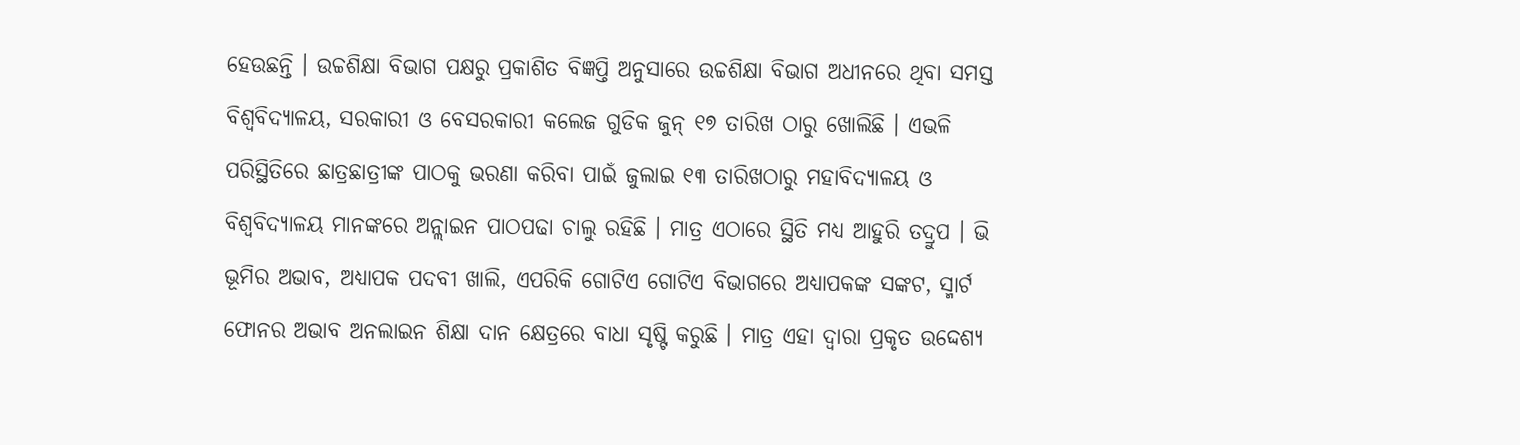ହେଉଛନ୍ତି । ଉଚ୍ଚଶିକ୍ଷା ବିଭାଗ ପକ୍ଷରୁ ପ୍ରକାଶିତ ବିଜ୍ଞପ୍ତି ଅନୁସାରେ ଉଚ୍ଚଶିକ୍ଷା ବିଭାଗ ଅଧୀନରେ ଥିବା ସମସ୍ତ ବିଶ୍ୱବିଦ୍ୟାଳୟ, ସରକାରୀ ଓ ବେସରକାରୀ କଲେଜ ଗୁଡିକ ଜୁନ୍ ୧୭ ତାରିଖ ଠାରୁ ଖୋଲିଛି । ଏଭଳି ପରିସ୍ଥିତିରେ ଛାତ୍ରଛାତ୍ରୀଙ୍କ ପାଠକୁ ଭରଣା କରିବା ପାଇଁ ଜୁଲାଇ ୧୩ ତାରିଖଠାରୁ ମହାବିଦ୍ୟାଳୟ ଓ ବିଶ୍ୱବିଦ୍ୟାଳୟ ମାନଙ୍କରେ ଅନ୍ଲାଇନ ପାଠପଢା ଚାଲୁ ରହିଛି । ମାତ୍ର ଏଠାରେ ସ୍ଥିତି ମଧ୍ୟ ଆହୁରି ତଦ୍ରୁପ । ଭି ଭୂମିର ଅଭାବ, ଅଧ୍ୟାପକ ପଦବୀ ଖାଲି, ଏପରିକି ଗୋଟିଏ ଗୋଟିଏ ବିଭାଗରେ ଅଧ୍ୟାପକଙ୍କ ସଙ୍କଟ, ସ୍ମାର୍ଟ ଫୋନର ଅଭାବ ଅନଲାଇନ ଶିକ୍ଷା ଦାନ କ୍ଷେତ୍ରରେ ବାଧା ସୃଷ୍ଟି କରୁଛି । ମାତ୍ର ଏହା ଦ୍ୱାରା ପ୍ରକୃତ ଉଦ୍ଦେଶ୍ୟ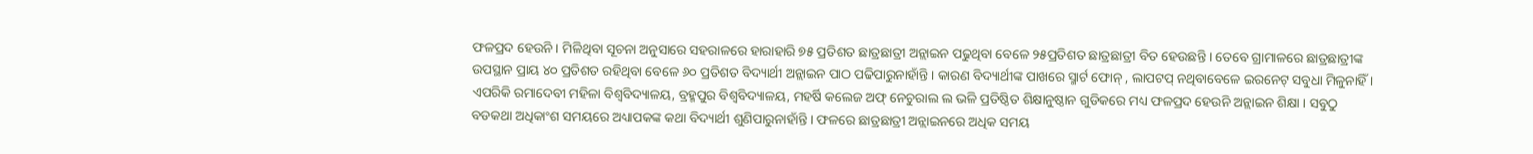ଫଳପ୍ରଦ ହେଉନି । ମିଳିଥିବା ସୂଚନା ଅନୁସାରେ ସହରାଳରେ ହାରାହାରି ୭୫ ପ୍ରତିଶତ ଛାତ୍ରଛାତ୍ରୀ ଅନ୍ଲାଇନ ପଢୁଥିବା ବେଳେ ୨୫ପ୍ରତିଶତ ଛାତ୍ରଛାତ୍ରୀ ବିତ ହେଉଛନ୍ତି । ତେବେ ଗ୍ରାମାଳରେ ଛାତ୍ରଛାତ୍ରୀଙ୍କ ଉପସ୍ଥାନ ପ୍ରାୟ ୪୦ ପ୍ରତିଶତ ରହିଥିବା ବେଳେ ୬୦ ପ୍ରତିଶତ ବିଦ୍ୟାର୍ଥୀ ଅନ୍ଲାଇନ ପାଠ ପଢିପାରୁନାହାଁନ୍ତି । କାରଣ ବିଦ୍ୟାର୍ଥୀଙ୍କ ପାଖରେ ସ୍ମାର୍ଟ ଫୋନ୍ , ଲାପଟପ୍ ନଥିବାବେଳେ ଇରନେଟ୍ ସବୁଧା ମିଳୁନାହିଁ । ଏପରିକି ରମାଦେବୀ ମହିଳା ବିଶ୍ୱବିଦ୍ୟାଳୟ, ବ୍ରହ୍ମପୁର ବିଶ୍ୱବିଦ୍ୟାଳୟ, ମହର୍ଷି କଲେଜ ଅଫ୍ ନେଚୁରାଲ ଲ ଭଳି ପ୍ରତିଷ୍ଠିତ ଶିକ୍ଷାନୁଷ୍ଠାନ ଗୁଡିକରେ ମଧ୍ୟ ଫଳପ୍ରଦ ହେଉନି ଅନ୍ଲାଇନ ଶିକ୍ଷା । ସବୁଠୁ ବଡକଥା ଅଧିକାଂଶ ସମୟରେ ଅଧ୍ୟାପକଙ୍କ କଥା ବିଦ୍ୟାର୍ଥୀ ଶୁଣିପାରୁନାହାଁନ୍ତି । ଫଳରେ ଛାତ୍ରଛାତ୍ରୀ ଅନ୍ଲାଇନରେ ଅଧିକ ସମୟ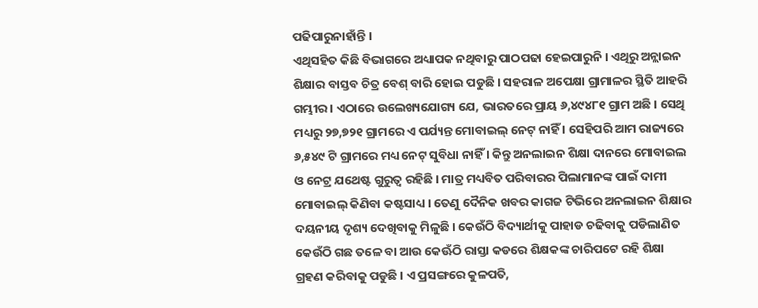ପଢିପାରୁନାହାଁନ୍ତି ।
ଏଥିସହିତ କିଛି ବିଭାଗରେ ଅଧ୍ୟାପକ ନଥିବାରୁ ପାଠପଢା ହେଇପାରୁନି । ଏଥିରୁ ଅନ୍ଲାଇନ ଶିକ୍ଷାର ବାସ୍ତବ ଚିତ୍ର ବେଶ୍ ବାରି ହୋଇ ପଡୁଛି । ସହରାଳ ଅପେକ୍ଷା ଗ୍ରାମାଳର ସ୍ଥିତି ଆହରି ଗମ୍ଭୀର । ଏଠାରେ ଉଲେଖ୍ୟଯୋଗ୍ୟ ଯେ, ଭାରତରେ ପ୍ରାୟ ୬,୪୯୪୮୧ ଗ୍ରାମ ଅଛି । ସେଥି ମଧ୍ୟରୁ ୨୭,୭୨୧ ଗ୍ରାମରେ ଏ ପର୍ଯ୍ୟନ୍ତ ମୋବାଇଲ୍ ନେଟ୍ ନାହିଁ । ସେହିପରି ଆମ ରାଜ୍ୟରେ ୬,୫୪୯ ଟି ଗ୍ରାମରେ ମଧ୍ୟ ନେଟ୍ ସୁବିଧା ନାହିଁ । କିନ୍ତୁ ଅନଲାଇନ ଶିକ୍ଷା ଦାନରେ ମୋବାଇଲ ଓ ନେଟ୍ର ଯଥେଷ୍ଟ ଗୁରୁତ୍ୱ ରହିଛି । ମାତ୍ର ମଧ୍ୟବିତ ପରିବାରର ପିଲାମାନଙ୍କ ପାଇଁ ଦାମୀ ମୋବାଇଲ୍ କିଣିବା କଷ୍ଟସାଧ୍ୟ । ତେଣୁ ଦୈନିକ ଖବର କାଗଜ ଟିଭିରେ ଅନଲାଇନ ଶିକ୍ଷାର ଦୟନୀୟ ଦୃଶ୍ୟ ଦେଖିବାକୁ ମିଳୁଛି । କେଉଁଠି ବିଦ୍ୟାର୍ଥୀକୁ ପାହାଡ ଚଢିବାକୁ ପଡିଲାଣିତ କେଉଁଠି ଗଛ ତଳେ ବା ଆଉ କେଊଁଠି ରାସ୍ତା କଡରେ ଶିକ୍ଷକଙ୍କ ଚାରିପଟେ ରହି ଶିକ୍ଷା ଗ୍ରହଣ କରିବାକୁ ପଡୁଛି । ଏ ପ୍ରସଙ୍ଗରେ କୁଳପତି,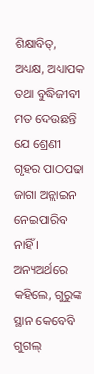ଶିକ୍ଷାବିତ୍, ଅଧ୍ୟକ୍ଷ, ଅଧ୍ୟାପକ ତଥା ବୁଦ୍ଧିଜୀବୀ ମତ ଦେଉଛନ୍ତି ଯେ ଶ୍ରେଣୀ ଗୃହର ପାଠପଢା ଜାଗା ଅନ୍ଲାଇନ ନେଇପାରିବ ନାହିଁ । ଅନ୍ୟଅର୍ଥରେ କହିଲେ, ଗୁରୁଙ୍କ ସ୍ଥାନ କେବେବି ଗୁଗଲ୍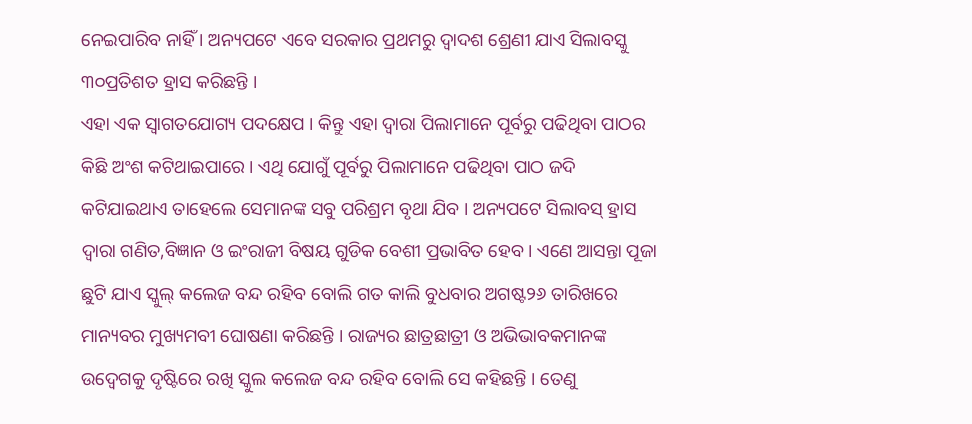ନେଇପାରିବ ନାହିଁ । ଅନ୍ୟପଟେ ଏବେ ସରକାର ପ୍ରଥମରୁ ଦ୍ୱାଦଶ ଶ୍ରେଣୀ ଯାଏ ସିଲାବସ୍କୁ ୩୦ପ୍ରତିଶତ ହ୍ରାସ କରିଛନ୍ତି ।
ଏହା ଏକ ସ୍ୱାଗତଯୋଗ୍ୟ ପଦକ୍ଷେପ । କିନ୍ତୁ ଏହା ଦ୍ୱାରା ପିଲାମାନେ ପୂର୍ବରୁ ପଢିଥିବା ପାଠର କିଛି ଅଂଶ କଟିଥାଇପାରେ । ଏଥି ଯୋଗୁଁ ପୂର୍ବରୁ ପିଲାମାନେ ପଢିଥିବା ପାଠ ଜଦି କଟିଯାଇଥାଏ ତାହେଲେ ସେମାନଙ୍କ ସବୁ ପରିଶ୍ରମ ବୃଥା ଯିବ । ଅନ୍ୟପଟେ ସିଲାବସ୍ ହ୍ରାସ ଦ୍ୱାରା ଗଣିତ,ବିଜ୍ଞାନ ଓ ଇଂରାଜୀ ବିଷୟ ଗୁଡିକ ବେଶୀ ପ୍ରଭାବିତ ହେବ । ଏଣେ ଆସନ୍ତା ପୂଜା ଛୁଟି ଯାଏ ସ୍କୁଲ୍ କଲେଜ ବନ୍ଦ ରହିବ ବୋଲି ଗତ କାଲି ବୁଧବାର ଅଗଷ୍ଟ୨୬ ତାରିଖରେ ମାନ୍ୟବର ମୁଖ୍ୟମବୀ ଘୋଷଣା କରିଛନ୍ତି । ରାଜ୍ୟର ଛାତ୍ରଛାତ୍ରୀ ଓ ଅଭିଭାବକମାନଙ୍କ ଉଦ୍ବେଗକୁ ଦୃଷ୍ଟିରେ ରଖି ସ୍କୁଲ କଲେଜ ବନ୍ଦ ରହିବ ବୋଲି ସେ କହିଛନ୍ତି । ତେଣୁ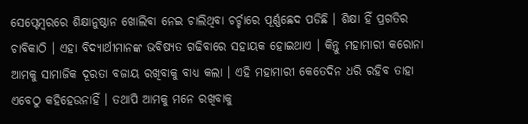ସେପ୍ଟେମ୍ବରରେ ଶିକ୍ଷାନୁଷ୍ଠାନ ଖୋଲିବା ନେଇ ଚାଲିଥିବା ଚର୍ଚ୍ଚାରେ ପୂର୍ଣ୍ଣଛେଦ ପଡିଛି । ଶିକ୍ଷା ହିଁ ପ୍ରଗତିର ଚାବିକାଠି । ଏହା ବିଦ୍ୟାର୍ଥୀମାନଙ୍କ ଭବିଷ୍ୟତ ଗଢିବାରେ ସହାୟକ ହୋଇଥାଏ । କିନ୍ତୁ ମହାମାରୀ କରୋନା ଆମକୁ ସାମାଜିକ ଦୂରତା ବଜାୟ ରଖିବାକୁ ବାଧ୍ୟ କଲା । ଏହି ମହାମାରୀ କେତେଦିନ ଧରି ରହିବ ତାହା ଏବେଠୁ କହିହେଉନାହିଁ । ତଥାପି ଆମକୁ ମନେ ରଖିବାକୁ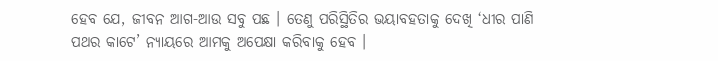ହେବ ଯେ, ଜୀବନ ଆଗ-ଆଉ ସବୁ ପଛ । ତେଣୁ ପରିସ୍ଥିତିର ଭୟାବହତାକୁ ଦେଖି ‘ଧୀର ପାଣି ପଥର କାଟେ’ ନ୍ୟାୟରେ ଆମକୁ ଅପେକ୍ଷା କରିବାକୁ ହେବ ।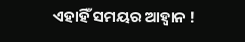ଏହାହିଁ ସମୟର ଆହ୍ୱାନ !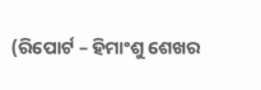(ରିପୋର୍ଟ – ହିମାଂଶୁ ଶେଖର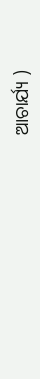ଆଚାର୍ଯ୍ୟ )